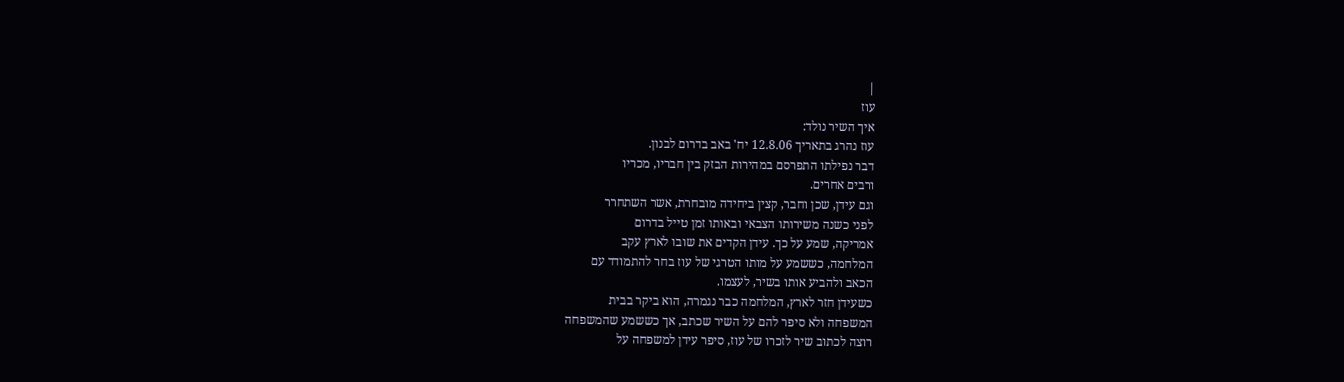|
עוז
איך השיר נולד:
עוז נהרג בתאריך 12.8.06 יח' באב בדרום לבנון.
דבר נפילתו התפרסם במהירות הבזק בין חבריו, מכריו
ורבים אחרים.
וגם עידן, שכן וחבר, קצין ביחידה מובחרת, אשר השתחרר
לפני כשנה משירותו הצבאי ובאותו זמן טייל בדרום
אמריקה, שמע על כך. עידן הקדים את שובו לארץ עקב
המלחמה, כששמע על מותו הטרגי של עוז בחר להתמודד עם
הכאב ולהביע אותו בשיר, לעצמו.
כשעידן חזר לארץ, המלחמה כבר נגמרה, הוא ביקר בבית
המשפחה ולא סיפר להם על השיר שכתב, אך כששמע שהמשפחה
רוצה לכתוב שיר לזכרו של עוז, סיפר עידן למשפחה על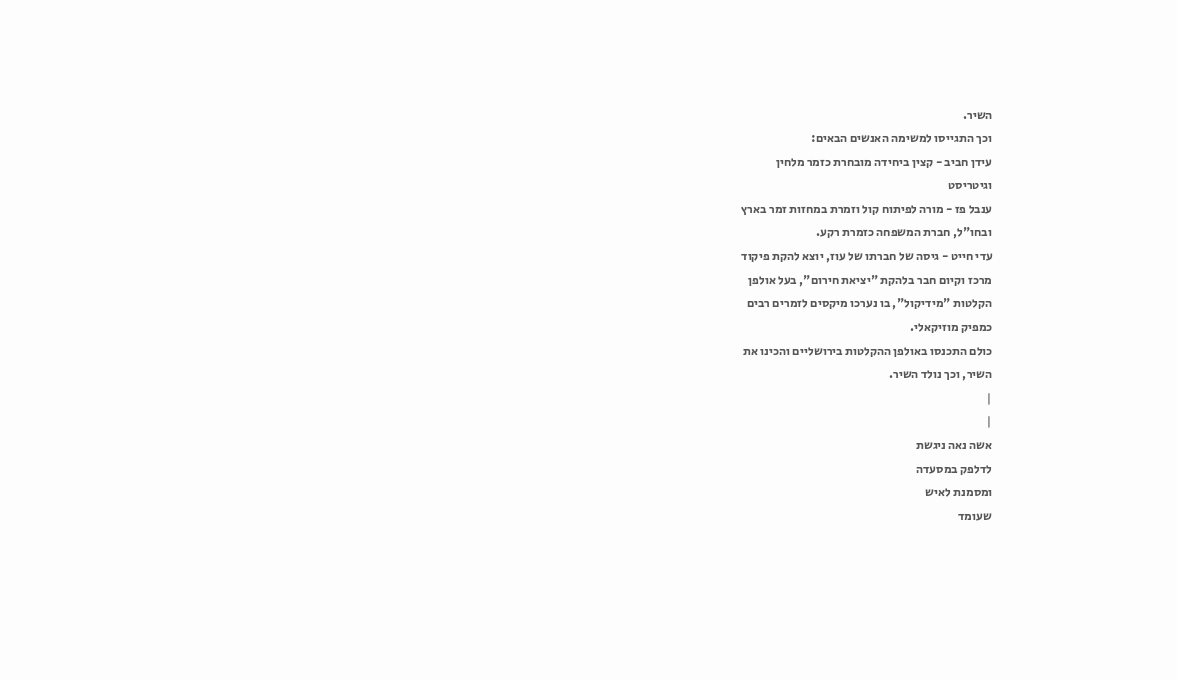השיר.
וכך התגייסו למשימה האנשים הבאים:
עידן חביב - קצין ביחידה מובחרת כזמר מלחין
וגיטריסט
ענבל פז - מורה לפיתוח קול וזמרת במחזות זמר בארץ
ובחו"ל, חברת המשפחה כזמרת רקע.
עדי חייט - גיסה של חברתו של עוז, יוצא להקת פיקוד
מרכז וקיום חבר בלהקת "יציאת חירום", בעל אולפן
הקלטות "מידיקול", בו נערכו מיקסים לזמרים רבים
כמפיק מוזיקאלי.
כולם התכנסו באולפן ההקלטות בירושליים והכינו את
השיר, וכך נולד השיר.
|
|
אשה נאה ניגשת
לדלפק במסעדה
ומסמנת לאיש
שעומד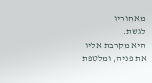מאחוריו
לגשת.
היא מקרבת אליו
את פניה, ומלטפת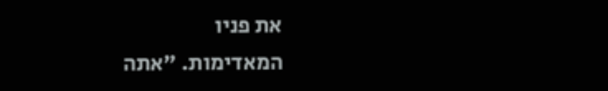את פניו
המאדימות. "אתה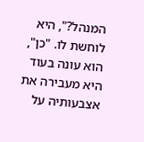המנהל?", היא
לוחשת לו. "כן",
הוא עונה בעוד
היא מעבירה את
אצבעותיה על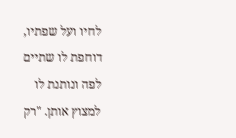לחיו ועל שפתיו,
דוחפת לו שתיים
לפה ונותנת לו
למצוץ אותן. "רק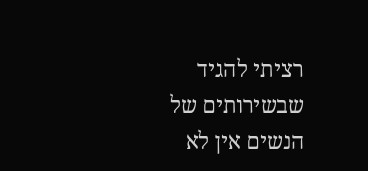רציתי להגיד
שבשירותים של
הנשים אין לא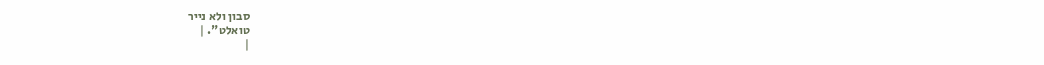סבון ולא נייר
טואלט". |
|